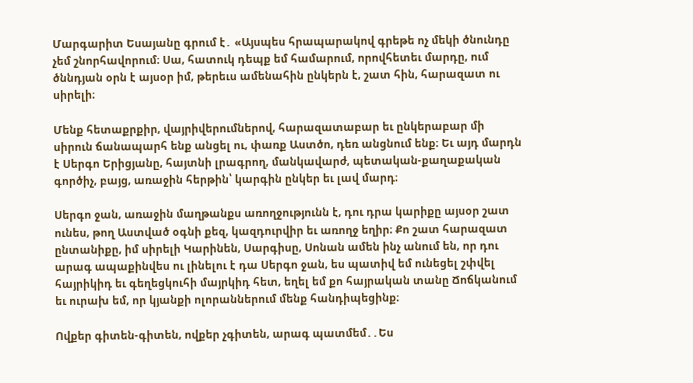Մարգարիտ Եսայանը գրում է․ «Այսպես հրապարակով գրեթե ոչ մեկի ծնունդը չեմ շնորհավորում։ Սա, հատուկ դեպք եմ համարում, որովհետեւ մարդը, ում ծննդյան օրն է այսօր իմ, թերեւս ամենահին ընկերն է, շատ հին, հարազատ ու սիրելի։

Մենք հետաքրքիր, վայրիվերումներով, հարազատաբար եւ ընկերաբար մի սիրուն ճանապարհ ենք անցել ու, փառք Աստծո, դեռ անցնում ենք։ Եւ այդ մարդն է Սերգո Երիցյանը, հայտնի լրագրող, մանկավարժ, պետական-քաղաքական գործիչ, բայց, առաջին հերթին՝ կարգին ընկեր եւ լավ մարդ։

Սերգո ջան, առաջին մաղթանքս առողջությունն է, դու դրա կարիքը այսօր շատ ունես, թող Աստված օգնի քեզ, կազդուրվիր եւ առողջ եղիր։ Քո շատ հարազատ ընտանիքը, իմ սիրելի Կարինեն, Սարգիսը, Սոնան ամեն ինչ անում են, որ դու արագ ապաքինվես ու լինելու է դա Սերգո ջան, ես պատիվ եմ ունեցել շփվել հայրիկիդ եւ գեղեցկուհի մայրկիդ հետ, եղել եմ քո հայրական տանը Ճոճկանում եւ ուրախ եմ, որ կյանքի ոլորաններում մենք հանդիպեցինք։

Ովքեր գիտեն-գիտեն, ովքեր չգիտեն, արագ պատմեմ․․Ես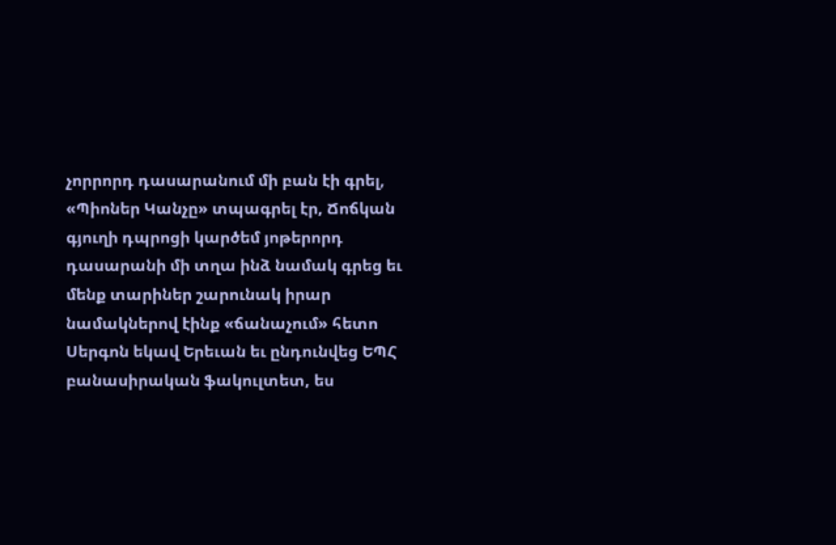չորրորդ դասարանում մի բան էի գրել, «Պիոներ Կանչը» տպագրել էր, Ճոճկան գյուղի դպրոցի կարծեմ յոթերորդ դասարանի մի տղա ինձ նամակ գրեց եւ մենք տարիներ շարունակ իրար նամակներով էինք «ճանաչում» հետո Սերգոն եկավ Երեւան եւ ընդունվեց ԵՊՀ բանասիրական ֆակուլտետ, ես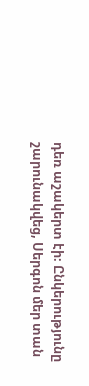դեռ աշակերտ էի։ Ընկերությունը շարունակվեց, Սերգոն մեր տան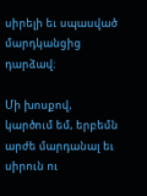սիրելի եւ սպասված մարդկանցից դարձավ։

Մի խոսքով, կարծում եմ, երբեմն արժե մարդանալ եւ սիրուն ու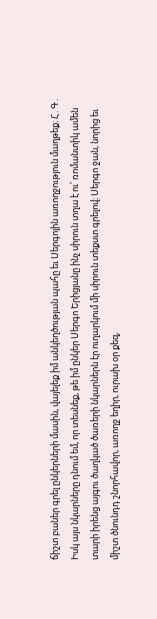ճիշտ բաներ գրել ընկերների մասին, վայելեք իմ անկեղծության պահը եւ Սերգոյին առողջություն մաղթեք։ Հ․Գ․ Իսկ այս նկարները դնում եմ, որ տեսնեք, թե իմ ընկեր Սերգո Երիցյանը ինչ սիրուն տղա է ու՝ ռոմանտիկ ամեն տարի իրենց այգու ծաղկած ծառերի նկարներն էր ուղարկում մի սիրուն տեքստ գրելով։ Սերգո ջան, նորից եւ միշտ ծնունդդ շնորհավոր, առողջ եղիր, ուրախ օր քեզ,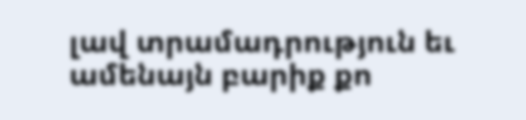լավ տրամադրություն եւ ամենայն բարիք քո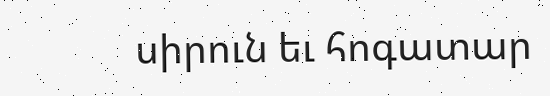սիրուն եւ հոգատար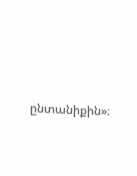ընտանիքին»։